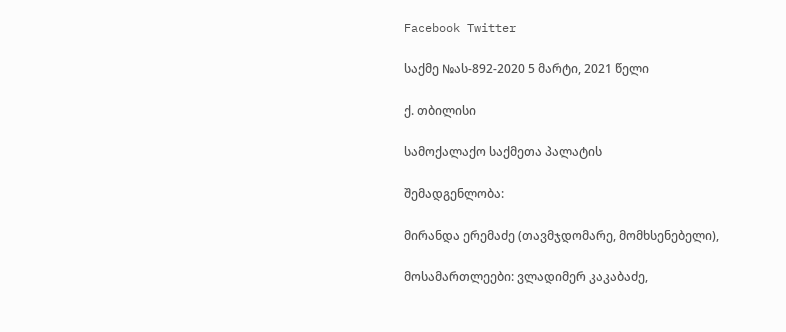Facebook Twitter

საქმე №ას-892-2020 5 მარტი, 2021 წელი

ქ. თბილისი

სამოქალაქო საქმეთა პალატის

შემადგენლობა:

მირანდა ერემაძე (თავმჯდომარე, მომხსენებელი),

მოსამართლეები: ვლადიმერ კაკაბაძე,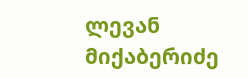ლევან მიქაბერიძე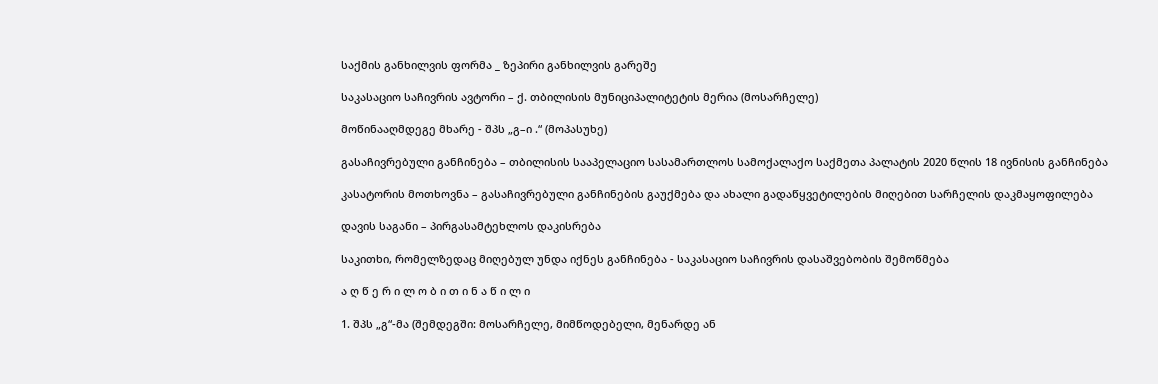საქმის განხილვის ფორმა _ ზეპირი განხილვის გარეშე

საკასაციო საჩივრის ავტორი – ქ. თბილისის მუნიციპალიტეტის მერია (მოსარჩელე)

მოწინააღმდეგე მხარე - შპს „გ–ი .“ (მოპასუხე)

გასაჩივრებული განჩინება – თბილისის სააპელაციო სასამართლოს სამოქალაქო საქმეთა პალატის 2020 წლის 18 ივნისის განჩინება

კასატორის მოთხოვნა – გასაჩივრებული განჩინების გაუქმება და ახალი გადაწყვეტილების მიღებით სარჩელის დაკმაყოფილება

დავის საგანი – პირგასამტეხლოს დაკისრება

საკითხი, რომელზედაც მიღებულ უნდა იქნეს განჩინება - საკასაციო საჩივრის დასაშვებობის შემოწმება

ა ღ წ ე რ ი ლ ო ბ ი თ ი ნ ა წ ი ლ ი

1. შპს „გ“-მა (შემდეგში: მოსარჩელე, მიმწოდებელი, მენარდე ან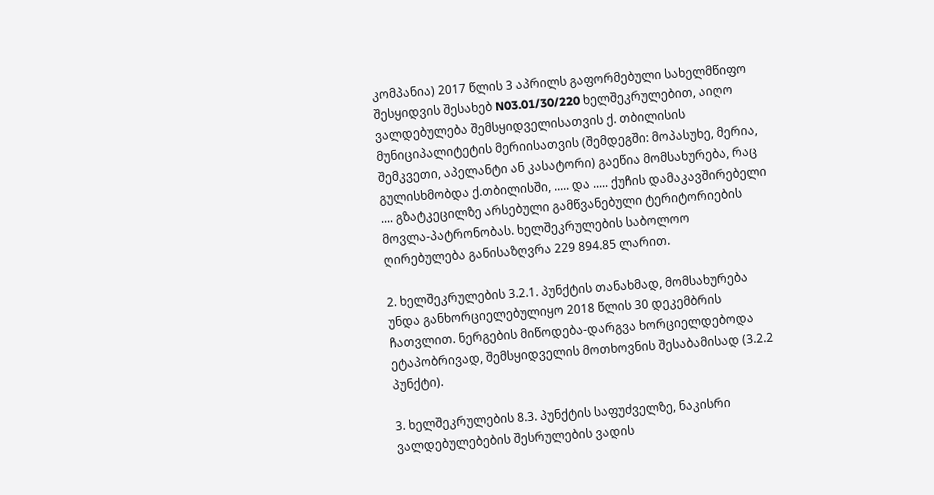კომპანია) 2017 წლის 3 აპრილს გაფორმებული სახელმწიფო შესყიდვის შესახებ N03.01/30/220 ხელშეკრულებით, აიღო ვალდებულება შემსყიდველისათვის ქ. თბილისის მუნიციპალიტეტის მერიისათვის (შემდეგში: მოპასუხე, მერია, შემკვეთი, აპელანტი ან კასატორი) გაეწია მომსახურება, რაც გულისხმობდა ქ.თბილისში, ..... და ..... ქუჩის დამაკავშირებელი .... გზატკეცილზე არსებული გამწვანებული ტერიტორიების მოვლა-პატრონობას. ხელშეკრულების საბოლოო ღირებულება განისაზღვრა 229 894.85 ლარით.

2. ხელშეკრულების 3.2.1. პუნქტის თანახმად, მომსახურება უნდა განხორციელებულიყო 2018 წლის 30 დეკემბრის ჩათვლით. ნერგების მიწოდება-დარგვა ხორციელდებოდა ეტაპობრივად, შემსყიდველის მოთხოვნის შესაბამისად (3.2.2 პუნქტი).

3. ხელშეკრულების 8.3. პუნქტის საფუძველზე, ნაკისრი ვალდებულებების შესრულების ვადის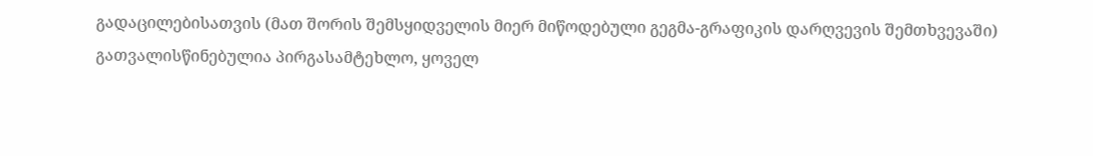გადაცილებისათვის (მათ შორის შემსყიდველის მიერ მიწოდებული გეგმა-გრაფიკის დარღვევის შემთხვევაში) გათვალისწინებულია პირგასამტეხლო, ყოველ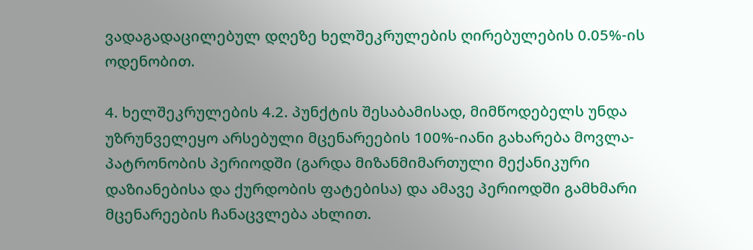ვადაგადაცილებულ დღეზე ხელშეკრულების ღირებულების 0.05%-ის ოდენობით.

4. ხელშეკრულების 4.2. პუნქტის შესაბამისად, მიმწოდებელს უნდა უზრუნველეყო არსებული მცენარეების 100%-იანი გახარება მოვლა-პატრონობის პერიოდში (გარდა მიზანმიმართული მექანიკური დაზიანებისა და ქურდობის ფატებისა) და ამავე პერიოდში გამხმარი მცენარეების ჩანაცვლება ახლით.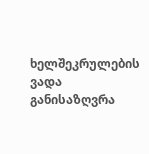ხელშეკრულების ვადა განისაზღვრა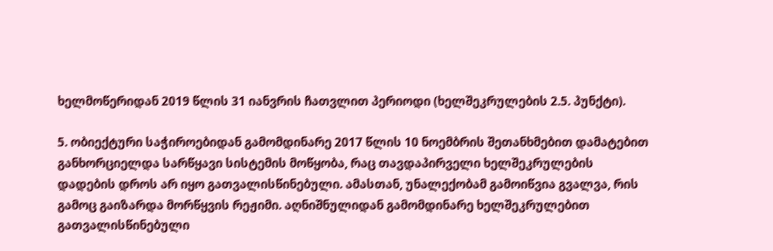ხელმოწერიდან 2019 წლის 31 იანვრის ჩათვლით პერიოდი (ხელშეკრულების 2.5. პუნქტი).

5. ობიექტური საჭიროებიდან გამომდინარე 2017 წლის 10 ნოემბრის შეთანხმებით დამატებით განხორციელდა სარწყავი სისტემის მოწყობა, რაც თავდაპირველი ხელშეკრულების დადების დროს არ იყო გათვალისწინებული. ამასთან, უნალექობამ გამოიწვია გვალვა, რის გამოც გაიზარდა მორწყვის რეჟიმი. აღნიშნულიდან გამომდინარე ხელშეკრულებით გათვალისწინებული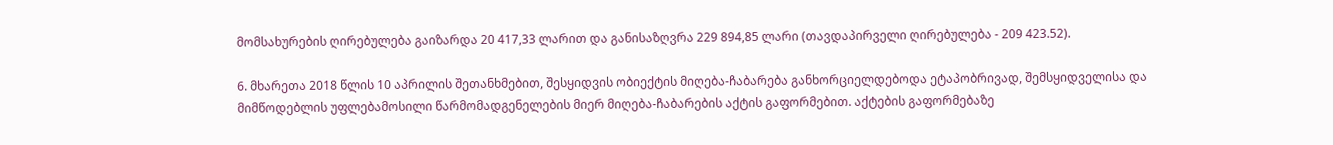მომსახურების ღირებულება გაიზარდა 20 417,33 ლარით და განისაზღვრა 229 894,85 ლარი (თავდაპირველი ღირებულება - 209 423.52).

6. მხარეთა 2018 წლის 10 აპრილის შეთანხმებით, შესყიდვის ობიექტის მიღება-ჩაბარება განხორციელდებოდა ეტაპობრივად, შემსყიდველისა და მიმწოდებლის უფლებამოსილი წარმომადგენელების მიერ მიღება-ჩაბარების აქტის გაფორმებით. აქტების გაფორმებაზე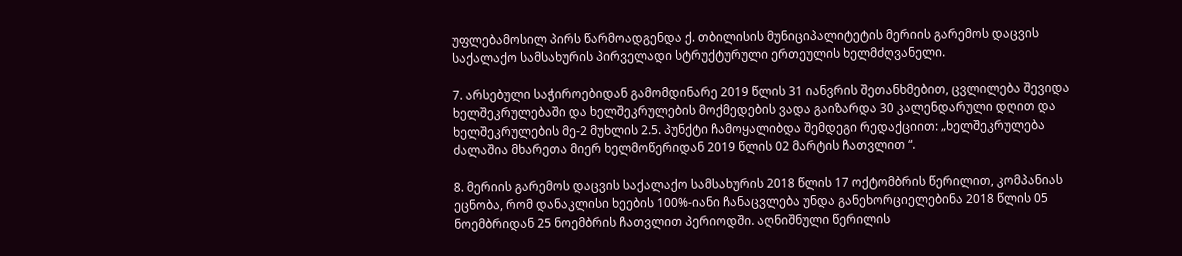უფლებამოსილ პირს წარმოადგენდა ქ. თბილისის მუნიციპალიტეტის მერიის გარემოს დაცვის საქალაქო სამსახურის პირველადი სტრუქტურული ერთეულის ხელმძღვანელი.

7. არსებული საჭიროებიდან გამომდინარე 2019 წლის 31 იანვრის შეთანხმებით, ცვლილება შევიდა ხელშეკრულებაში და ხელშეკრულების მოქმედების ვადა გაიზარდა 30 კალენდარული დღით და ხელშეკრულების მე-2 მუხლის 2.5. პუნქტი ჩამოყალიბდა შემდეგი რედაქციით: „ხელშეკრულება ძალაშია მხარეთა მიერ ხელმოწერიდან 2019 წლის 02 მარტის ჩათვლით “.

8. მერიის გარემოს დაცვის საქალაქო სამსახურის 2018 წლის 17 ოქტომბრის წერილით, კომპანიას ეცნობა, რომ დანაკლისი ხეების 100%-იანი ჩანაცვლება უნდა განეხორციელებინა 2018 წლის 05 ნოემბრიდან 25 ნოემბრის ჩათვლით პერიოდში. აღნიშნული წერილის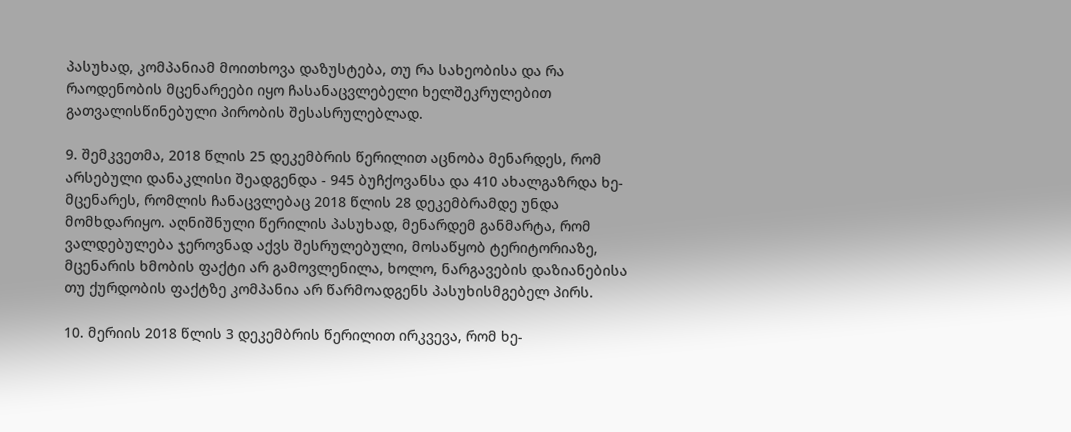პასუხად, კომპანიამ მოითხოვა დაზუსტება, თუ რა სახეობისა და რა რაოდენობის მცენარეები იყო ჩასანაცვლებელი ხელშეკრულებით გათვალისწინებული პირობის შესასრულებლად.

9. შემკვეთმა, 2018 წლის 25 დეკემბრის წერილით აცნობა მენარდეს, რომ არსებული დანაკლისი შეადგენდა - 945 ბუჩქოვანსა და 410 ახალგაზრდა ხე-მცენარეს, რომლის ჩანაცვლებაც 2018 წლის 28 დეკემბრამდე უნდა მომხდარიყო. აღნიშნული წერილის პასუხად, მენარდემ განმარტა, რომ ვალდებულება ჯეროვნად აქვს შესრულებული, მოსაწყობ ტერიტორიაზე, მცენარის ხმობის ფაქტი არ გამოვლენილა, ხოლო, ნარგავების დაზიანებისა თუ ქურდობის ფაქტზე კომპანია არ წარმოადგენს პასუხისმგებელ პირს.

10. მერიის 2018 წლის 3 დეკემბრის წერილით ირკვევა, რომ ხე-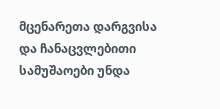მცენარეთა დარგვისა და ჩანაცვლებითი სამუშაოები უნდა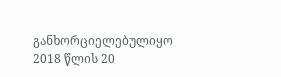განხორციელებულიყო 2018 წლის 20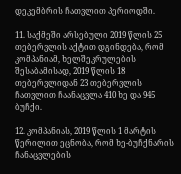დეკემბრის ჩათვლით პერიოდში.

11. საქმეში არსებული 2019 წლის 25 თებერვლის აქტით დგინდება, რომ კომპანიამ, ხელშეკრულების შესაბამისად, 2019 წლის 18 თებერვლიდან 23 თებერვლის ჩათვლით ჩაანაცვლა 410 ხე და 945 ბუჩქი.

12. კომპანიას, 2019 წლის 1 მარტის წერილით ეცნობა, რომ ხე-ბუჩქნარის ჩანაცვლების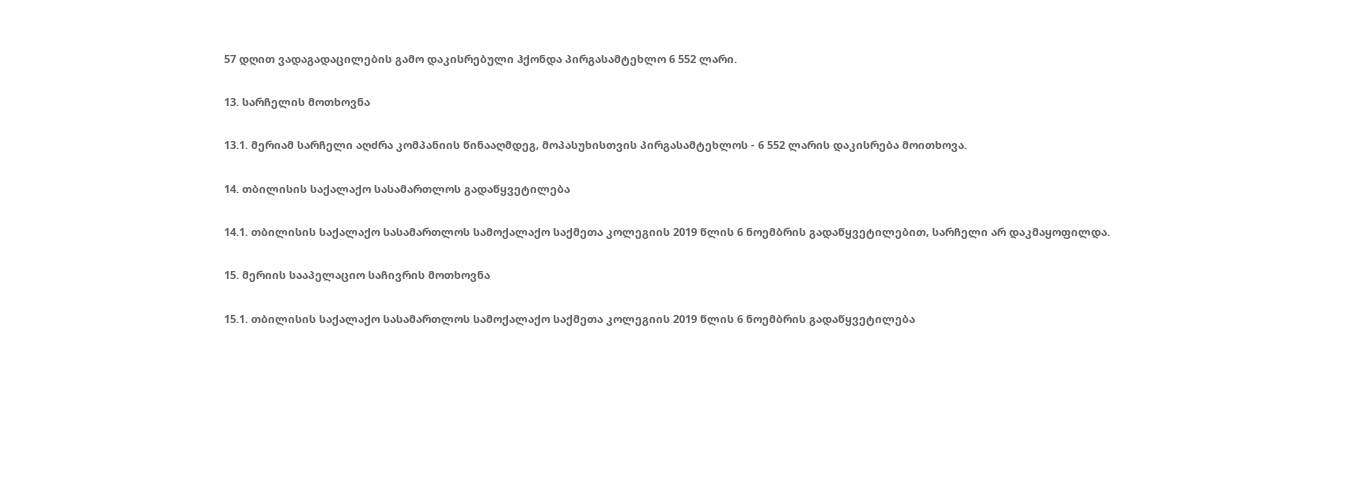57 დღით ვადაგადაცილების გამო დაკისრებული ჰქონდა პირგასამტეხლო 6 552 ლარი.

13. სარჩელის მოთხოვნა

13.1. მერიამ სარჩელი აღძრა კომპანიის წინააღმდეგ, მოპასუხისთვის პირგასამტეხლოს - 6 552 ლარის დაკისრება მოითხოვა.

14. თბილისის საქალაქო სასამართლოს გადაწყვეტილება

14.1. თბილისის საქალაქო სასამართლოს სამოქალაქო საქმეთა კოლეგიის 2019 წლის 6 ნოემბრის გადაწყვეტილებით, სარჩელი არ დაკმაყოფილდა.

15. მერიის სააპელაციო საჩივრის მოთხოვნა

15.1. თბილისის საქალაქო სასამართლოს სამოქალაქო საქმეთა კოლეგიის 2019 წლის 6 ნოემბრის გადაწყვეტილება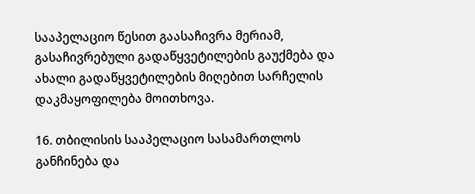სააპელაციო წესით გაასაჩივრა მერიამ, გასაჩივრებული გადაწყვეტილების გაუქმება და ახალი გადაწყვეტილების მიღებით სარჩელის დაკმაყოფილება მოითხოვა.

16. თბილისის სააპელაციო სასამართლოს განჩინება და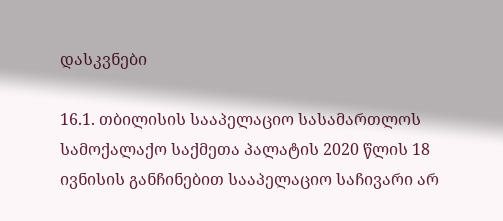დასკვნები

16.1. თბილისის სააპელაციო სასამართლოს სამოქალაქო საქმეთა პალატის 2020 წლის 18 ივნისის განჩინებით სააპელაციო საჩივარი არ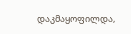დაკმაყოფილდა,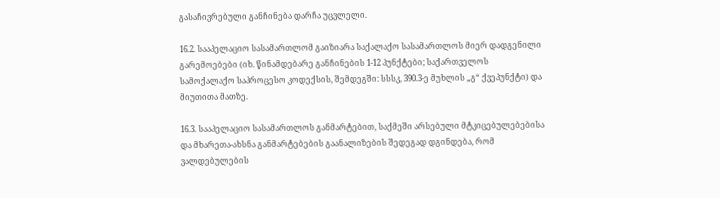გასაჩივრებული განჩინება დარჩა უცვლელი.

16.2. სააპელაციო სასამართლომ გაიზიარა საქალაქო სასამართლოს მიერ დადგენილი გარემოებები (იხ. წინამდებარე განჩინების 1-12 პუნქტები; საქართველოს სამოქალაქო საპროცესო კოდექსის, შემდეგში: სსსკ, 390.3-ე მუხლის „გ“ ქვეპუნქტი) და მიუთითა მათზე.

16.3. სააპელაციო სასამართლოს განმარტებით, საქმეში არსებული მტკიცებულებებისა და მხარეთა-ახსნა განმარტებების გაანალიზების შედეგად დგინდება, რომ ვალდებულების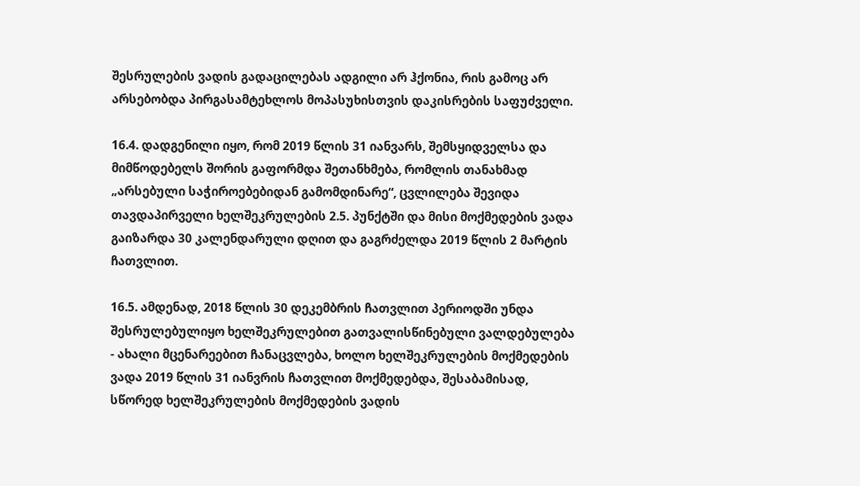შესრულების ვადის გადაცილებას ადგილი არ ჰქონია, რის გამოც არ არსებობდა პირგასამტეხლოს მოპასუხისთვის დაკისრების საფუძველი.

16.4. დადგენილი იყო, რომ 2019 წლის 31 იანვარს, შემსყიდველსა და მიმწოდებელს შორის გაფორმდა შეთანხმება, რომლის თანახმად „არსებული საჭიროებებიდან გამომდინარე“, ცვლილება შევიდა თავდაპირველი ხელშეკრულების 2.5. პუნქტში და მისი მოქმედების ვადა გაიზარდა 30 კალენდარული დღით და გაგრძელდა 2019 წლის 2 მარტის ჩათვლით.

16.5. ამდენად, 2018 წლის 30 დეკემბრის ჩათვლით პერიოდში უნდა შესრულებულიყო ხელშეკრულებით გათვალისწინებული ვალდებულება - ახალი მცენარეებით ჩანაცვლება, ხოლო ხელშეკრულების მოქმედების ვადა 2019 წლის 31 იანვრის ჩათვლით მოქმედებდა, შესაბამისად, სწორედ ხელშეკრულების მოქმედების ვადის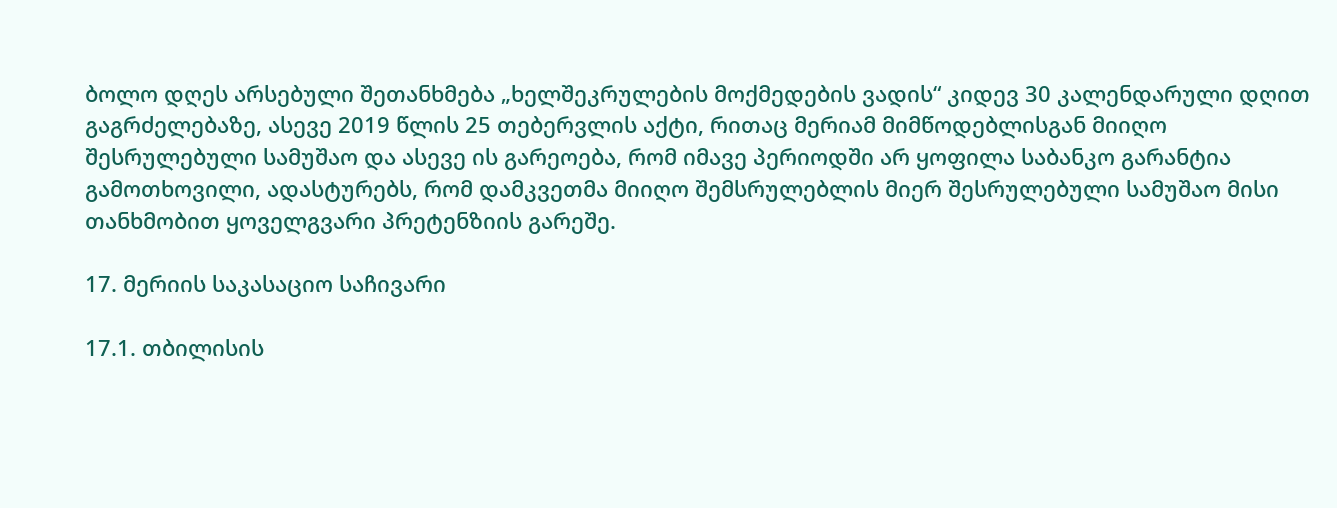ბოლო დღეს არსებული შეთანხმება „ხელშეკრულების მოქმედების ვადის“ კიდევ 30 კალენდარული დღით გაგრძელებაზე, ასევე 2019 წლის 25 თებერვლის აქტი, რითაც მერიამ მიმწოდებლისგან მიიღო შესრულებული სამუშაო და ასევე ის გარეოება, რომ იმავე პერიოდში არ ყოფილა საბანკო გარანტია გამოთხოვილი, ადასტურებს, რომ დამკვეთმა მიიღო შემსრულებლის მიერ შესრულებული სამუშაო მისი თანხმობით ყოველგვარი პრეტენზიის გარეშე.

17. მერიის საკასაციო საჩივარი

17.1. თბილისის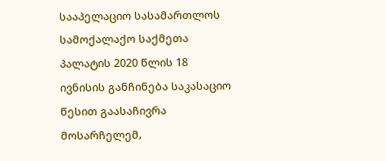სააპელაციო სასამართლოს სამოქალაქო საქმეთა პალატის 2020 წლის 18 ივნისის განჩინება საკასაციო წესით გაასაჩივრა მოსარჩელემ,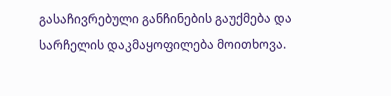გასაჩივრებული განჩინების გაუქმება და სარჩელის დაკმაყოფილება მოითხოვა.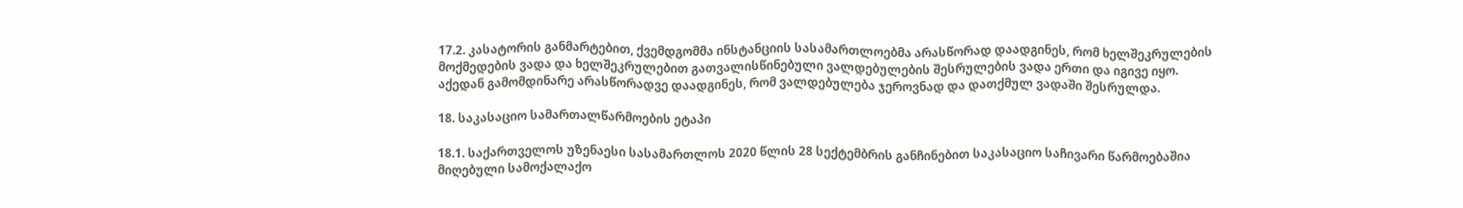17.2. კასატორის განმარტებით, ქვემდგომმა ინსტანციის სასამართლოებმა არასწორად დაადგინეს, რომ ხელშეკრულების მოქმედების ვადა და ხელშეკრულებით გათვალისწინებული ვალდებულების შესრულების ვადა ერთი და იგივე იყო. აქედან გამომდინარე არასწორადვე დაადგინეს, რომ ვალდებულება ჯეროვნად და დათქმულ ვადაში შესრულდა.

18. საკასაციო სამართალწარმოების ეტაპი

18.1. საქართველოს უზენაესი სასამართლოს 2020 წლის 28 სექტემბრის განჩინებით საკასაციო საჩივარი წარმოებაშია მიღებული სამოქალაქო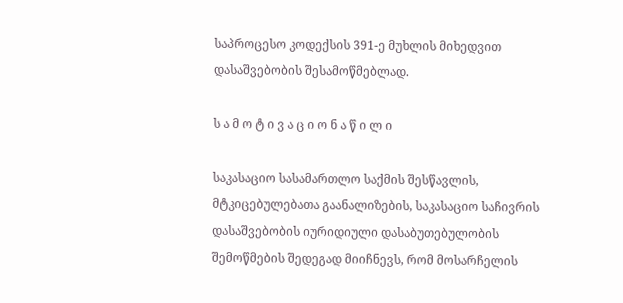საპროცესო კოდექსის 391-ე მუხლის მიხედვით დასაშვებობის შესამოწმებლად.

ს ა მ ო ტ ი ვ ა ც ი ო ნ ა წ ი ლ ი

საკასაციო სასამართლო საქმის შესწავლის, მტკიცებულებათა გაანალიზების, საკასაციო საჩივრის დასაშვებობის იურიდიული დასაბუთებულობის შემოწმების შედეგად მიიჩნევს, რომ მოსარჩელის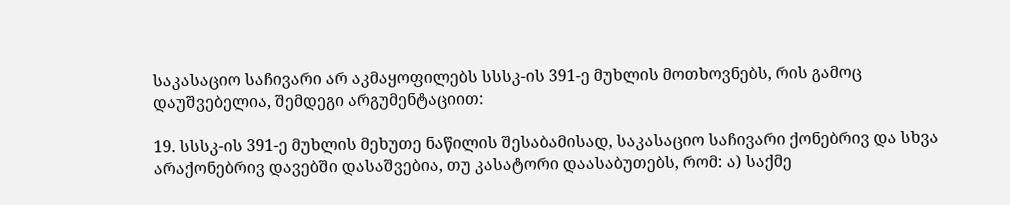საკასაციო საჩივარი არ აკმაყოფილებს სსსკ-ის 391-ე მუხლის მოთხოვნებს, რის გამოც დაუშვებელია, შემდეგი არგუმენტაციით:

19. სსსკ-ის 391-ე მუხლის მეხუთე ნაწილის შესაბამისად, საკასაციო საჩივარი ქონებრივ და სხვა არაქონებრივ დავებში დასაშვებია, თუ კასატორი დაასაბუთებს, რომ: ა) საქმე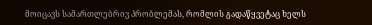მოიცავს სამართლებრივ პრობლემას, რომლის გადაწყვეტაც ხელს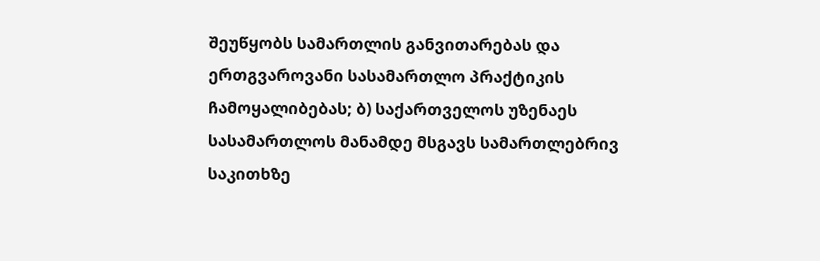შეუწყობს სამართლის განვითარებას და ერთგვაროვანი სასამართლო პრაქტიკის ჩამოყალიბებას; ბ) საქართველოს უზენაეს სასამართლოს მანამდე მსგავს სამართლებრივ საკითხზე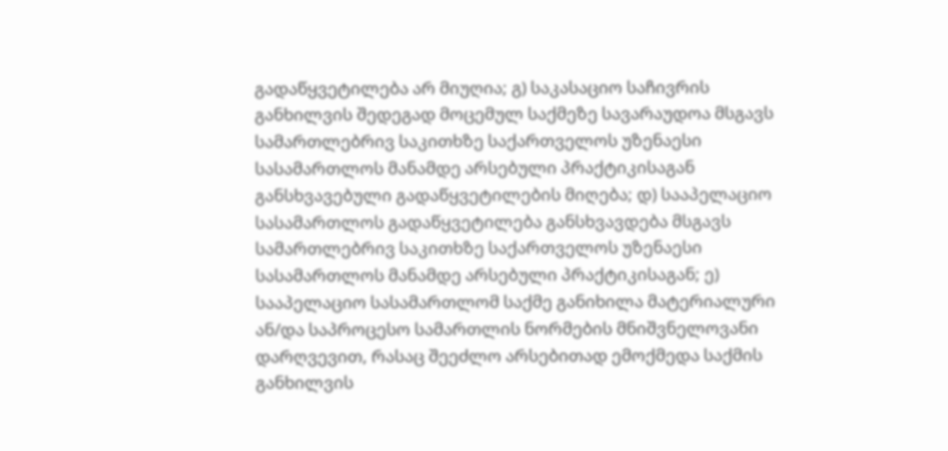გადაწყვეტილება არ მიუღია; გ) საკასაციო საჩივრის განხილვის შედეგად მოცემულ საქმეზე სავარაუდოა მსგავს სამართლებრივ საკითხზე საქართველოს უზენაესი სასამართლოს მანამდე არსებული პრაქტიკისაგან განსხვავებული გადაწყვეტილების მიღება; დ) სააპელაციო სასამართლოს გადაწყვეტილება განსხვავდება მსგავს სამართლებრივ საკითხზე საქართველოს უზენაესი სასამართლოს მანამდე არსებული პრაქტიკისაგან; ე) სააპელაციო სასამართლომ საქმე განიხილა მატერიალური ან/და საპროცესო სამართლის ნორმების მნიშვნელოვანი დარღვევით, რასაც შეეძლო არსებითად ემოქმედა საქმის განხილვის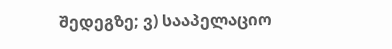შედეგზე; ვ) სააპელაციო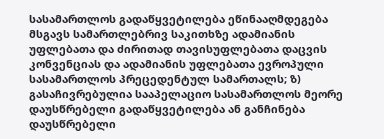სასამართლოს გადაწყვეტილება ეწინააღმდეგება მსგავს სამართლებრივ საკითხზე ადამიანის უფლებათა და ძირითად თავისუფლებათა დაცვის კონვენციას და ადამიანის უფლებათა ევროპული სასამართლოს პრეცედენტულ სამართალს; ზ) გასაჩივრებულია სააპელაციო სასამართლოს მეორე დაუსწრებელი გადაწყვეტილება ან განჩინება დაუსწრებელი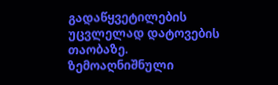გადაწყვეტილების უცვლელად დატოვების თაობაზე. ზემოაღნიშნული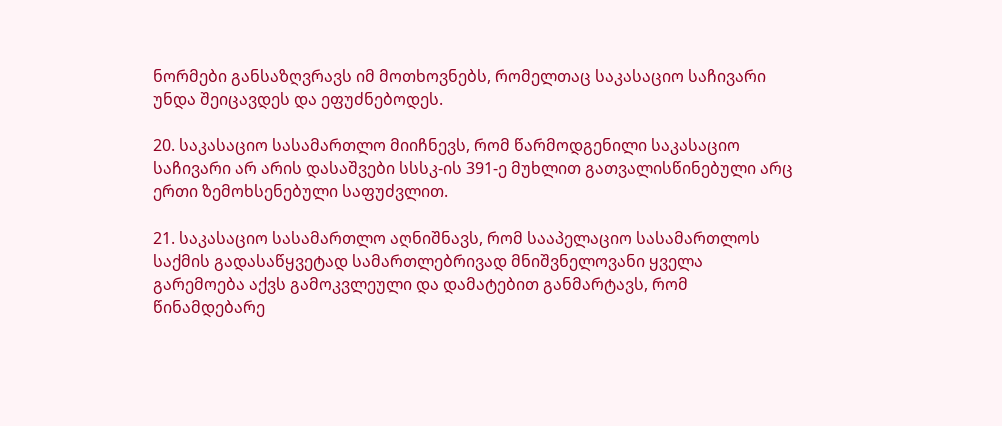ნორმები განსაზღვრავს იმ მოთხოვნებს, რომელთაც საკასაციო საჩივარი უნდა შეიცავდეს და ეფუძნებოდეს.

20. საკასაციო სასამართლო მიიჩნევს, რომ წარმოდგენილი საკასაციო საჩივარი არ არის დასაშვები სსსკ-ის 391-ე მუხლით გათვალისწინებული არც ერთი ზემოხსენებული საფუძვლით.

21. საკასაციო სასამართლო აღნიშნავს, რომ სააპელაციო სასამართლოს საქმის გადასაწყვეტად სამართლებრივად მნიშვნელოვანი ყველა გარემოება აქვს გამოკვლეული და დამატებით განმარტავს, რომ წინამდებარე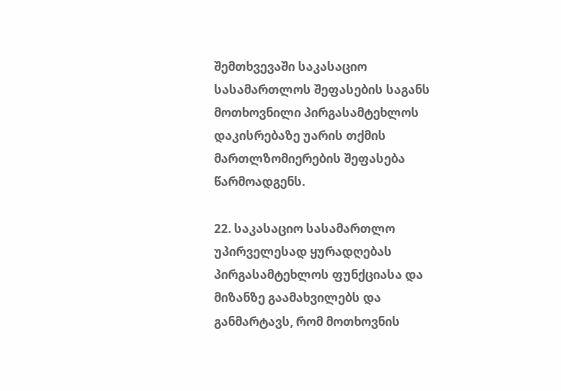შემთხვევაში საკასაციო სასამართლოს შეფასების საგანს მოთხოვნილი პირგასამტეხლოს დაკისრებაზე უარის თქმის მართლზომიერების შეფასება წარმოადგენს.

22. საკასაციო სასამართლო უპირველესად ყურადღებას პირგასამტეხლოს ფუნქციასა და მიზანზე გაამახვილებს და განმარტავს, რომ მოთხოვნის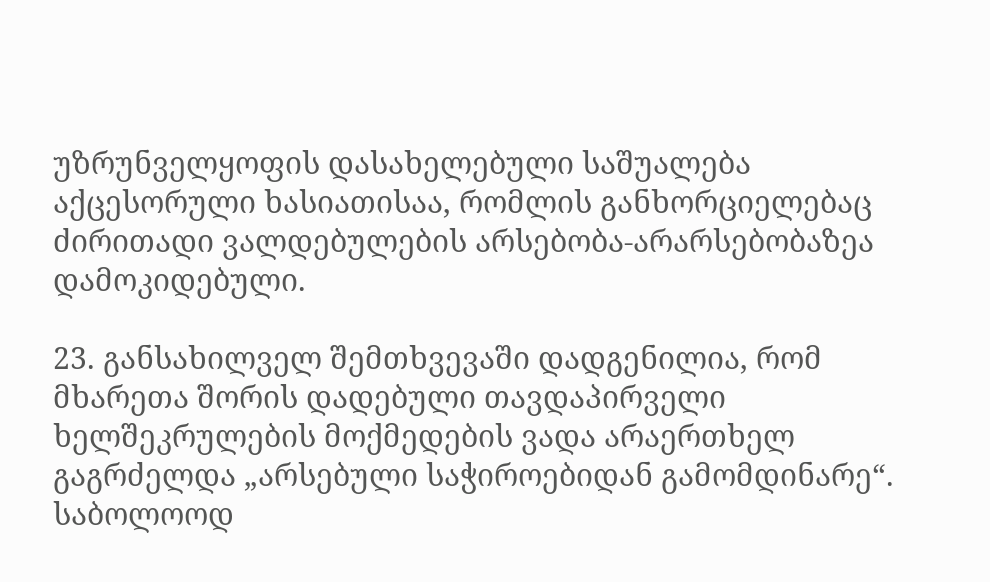უზრუნველყოფის დასახელებული საშუალება აქცესორული ხასიათისაა, რომლის განხორციელებაც ძირითადი ვალდებულების არსებობა-არარსებობაზეა დამოკიდებული.

23. განსახილველ შემთხვევაში დადგენილია, რომ მხარეთა შორის დადებული თავდაპირველი ხელშეკრულების მოქმედების ვადა არაერთხელ გაგრძელდა „არსებული საჭიროებიდან გამომდინარე“. საბოლოოდ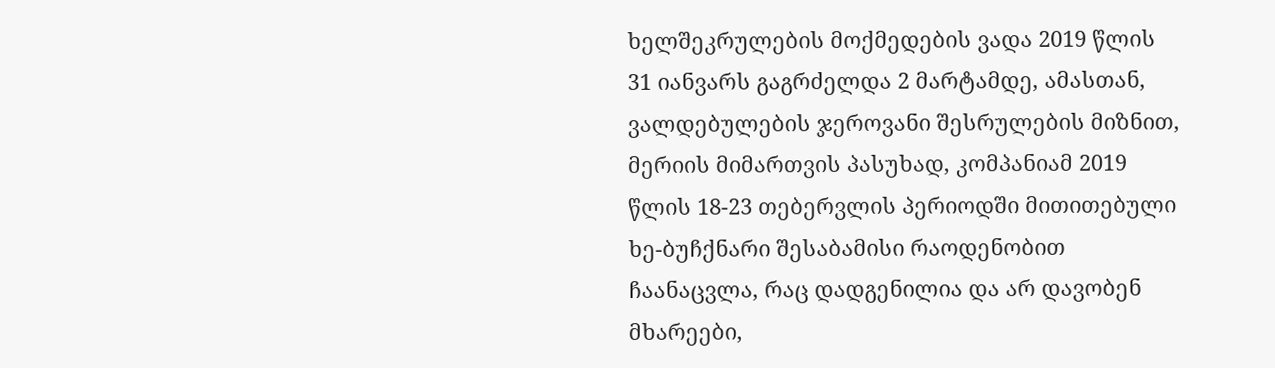ხელშეკრულების მოქმედების ვადა 2019 წლის 31 იანვარს გაგრძელდა 2 მარტამდე, ამასთან, ვალდებულების ჯეროვანი შესრულების მიზნით, მერიის მიმართვის პასუხად, კომპანიამ 2019 წლის 18-23 თებერვლის პერიოდში მითითებული ხე-ბუჩქნარი შესაბამისი რაოდენობით ჩაანაცვლა, რაც დადგენილია და არ დავობენ მხარეები,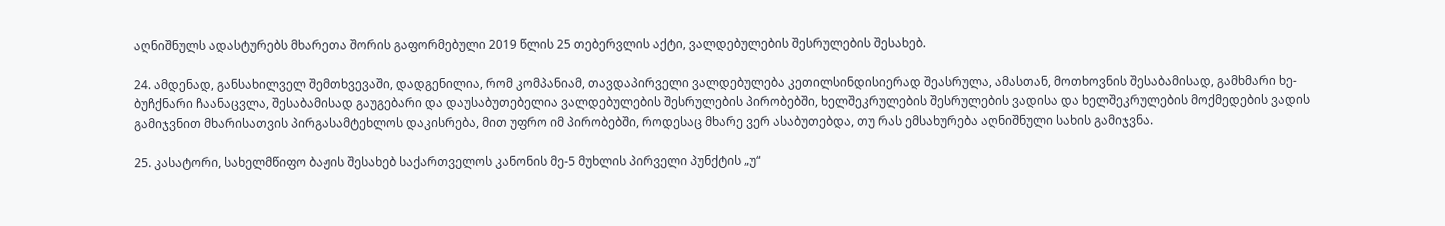აღნიშნულს ადასტურებს მხარეთა შორის გაფორმებული 2019 წლის 25 თებერვლის აქტი, ვალდებულების შესრულების შესახებ.

24. ამდენად, განსახილველ შემთხვევაში, დადგენილია, რომ კომპანიამ, თავდაპირველი ვალდებულება კეთილსინდისიერად შეასრულა, ამასთან, მოთხოვნის შესაბამისად, გამხმარი ხე-ბუჩქნარი ჩაანაცვლა, შესაბამისად გაუგებარი და დაუსაბუთებელია ვალდებულების შესრულების პირობებში, ხელშეკრულების შესრულების ვადისა და ხელშეკრულების მოქმედების ვადის გამიჯვნით მხარისათვის პირგასამტეხლოს დაკისრება, მით უფრო იმ პირობებში, როდესაც მხარე ვერ ასაბუთებდა, თუ რას ემსახურება აღნიშნული სახის გამიჯვნა.

25. კასატორი, სახელმწიფო ბაჟის შესახებ საქართველოს კანონის მე-5 მუხლის პირველი პუნქტის „უ“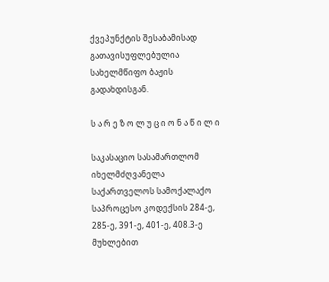ქვეპუნქტის შესაბამისად გათავისუფლებულია სახელმწიფო ბაჟის გადახდისგან.

ს ა რ ე ზ ო ლ უ ც ი ო ნ ა წ ი ლ ი

საკასაციო სასამართლომ იხელმძღვანელა საქართველოს სამოქალაქო საპროცესო კოდექსის 284-ე, 285-ე, 391-ე, 401-ე, 408.3-ე მუხლებით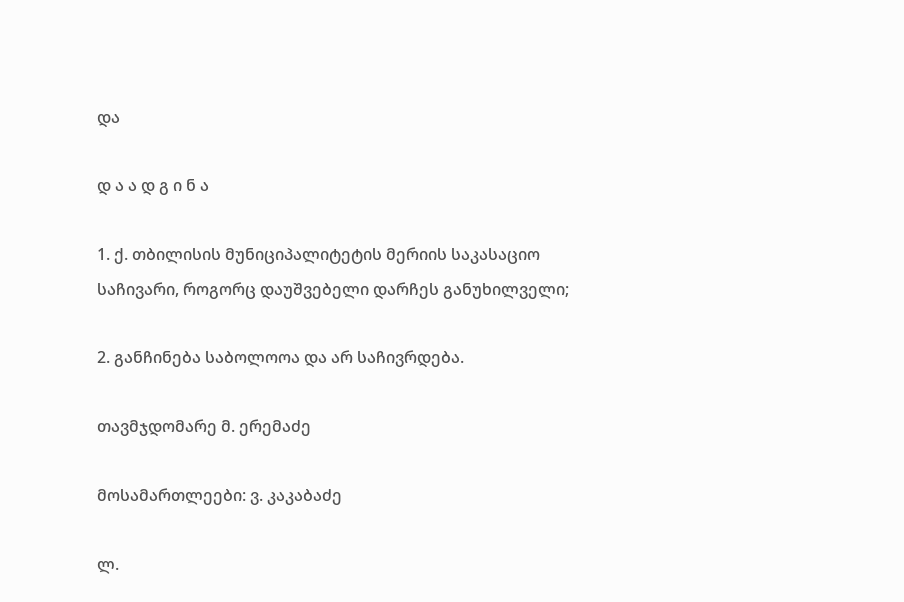და

დ ა ა დ გ ი ნ ა

1. ქ. თბილისის მუნიციპალიტეტის მერიის საკასაციო საჩივარი, როგორც დაუშვებელი დარჩეს განუხილველი;

2. განჩინება საბოლოოა და არ საჩივრდება.

თავმჯდომარე მ. ერემაძე

მოსამართლეები: ვ. კაკაბაძე

ლ.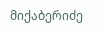მიქაბერიძე